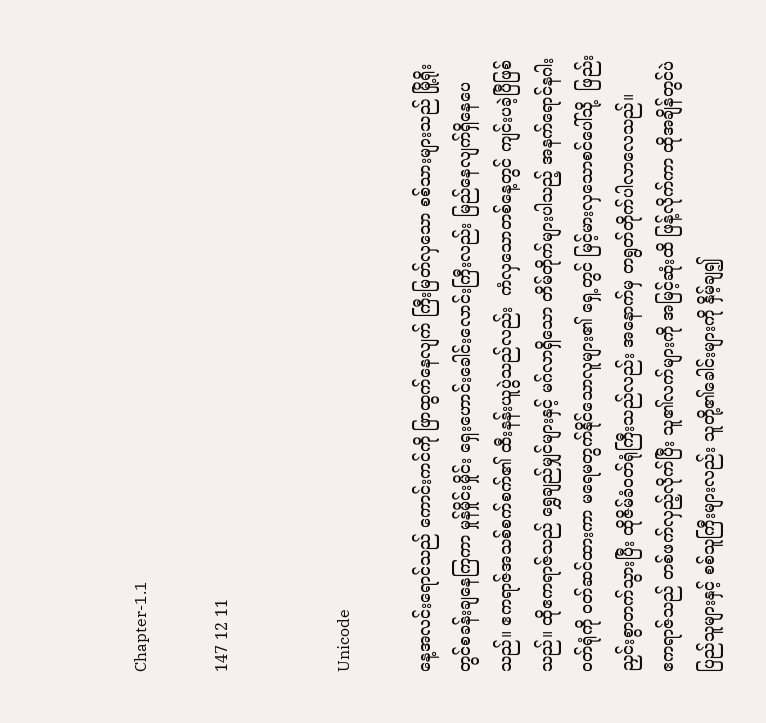Chapter-1.1

147 12 11


Unicode

နေ့အလင်းရောင်သည် ကောင်းကင်ကို ဖြာထွက်နေလျက် ကြီးမြတ်လှသော စစ်သားများသည် မြို့ရိုးတွင်စခန်းချနေကြကာ မှုန်မှိုင်းမှိုင်း ရှေးဟောင်းခေါင်းလောင်းကြီးလည်း မြည်နေလျက်ရှိနေပေသည်။ ဧကရာဇ်အသစ်စက်စက်၏ ထီးနန်းယူပွဲသည်လည်း  ကံလှသောတစ်နေ့တွင် ကျင်းပခဲ့ပြီဖြစ်သည်။ ထိုဧကရာဇ်သည် ရွှေချည်မျှင်များနှင့် မဂ်လာရှိသော တိမ်တိုက်များပါသည့် အနက်ရောင်နဂါးဝတ်ရုံကို ၀တ်ဆင်ထားကာ မရေမတွက်နိုင်သောလူများ၏ ရှေ့တွင် မြင့်မားလှသောစင်ပေါ်သို့  ဖြည်းညှင်းစွာတက်သွားပြီး ထိုဇိမ်ခံဝတ်ရုံကြီးသည်လည်း အနောက်မှ တရွတ်တိုက်ပါလာလေသည်။
ဧကရာဇ်သည် တစ်ဖက်လှည့်လိုက်ပြီး သူ၏လက်များကို အမြင့်ဆုံးထိ ဖြန့်လိုက်ကာ ထိုအချိန်တွင်ပဲ ပြည်သူများနှင့် စစ်သူကြီးများလည်း သူတို့၏ခေါင်းများကို နှိမ့်ချ၍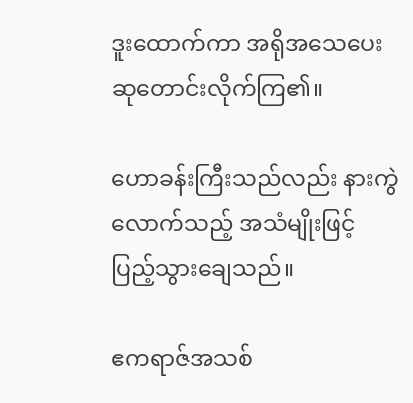ဒူးထောက်ကာ အရိုအသေပေး ဆုတောင်းလိုက်ကြ၏။

ဟောခန်းကြီးသည်လည်း နားကွဲလောက်သည့် အသံမျိုးဖြင့် ပြည့်သွားချေသည်။

ဧကရာဇ်အသစ်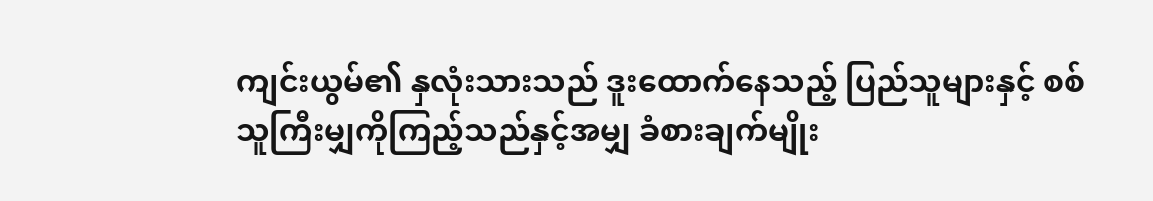ကျင်းယွမ်၏ နှလုံးသားသည် ဒူးထောက်နေသည့် ပြည်သူများနှင့် စစ်သူကြီးမျှကိုကြည့်သည်နှင့်အမျှ ခံစားချက်မျိုး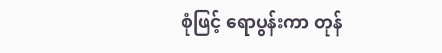စုံဖြင့် ရောပွန်းကာ တုန်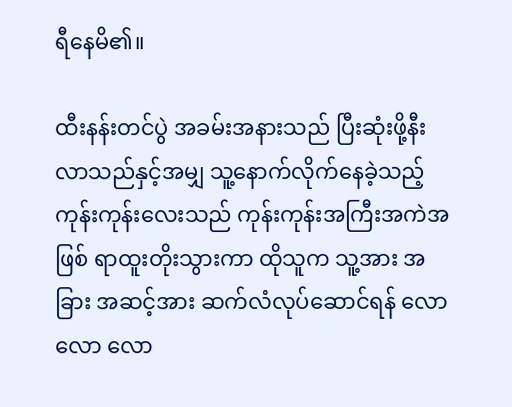ရီနေမိ၏။

ထီးနန်းတင်ပွဲ အခမ်းအနားသည် ပြီးဆုံးဖို့နီးလာသည်နှင့်အမျှ သူ့နောက်လိုက်နေခဲ့သည့် ကုန်းကုန်းလေးသည် ကုန်းကုန်းအကြီးအကဲအဖြစ် ရာထူးတိုးသွားကာ ထိုသူက သူ့အား အခြား အဆင့်အား ဆက်လံလုပ်ဆောင်ရန် လောလော လော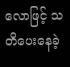လောဖြင့် သတိပေးနေခဲ့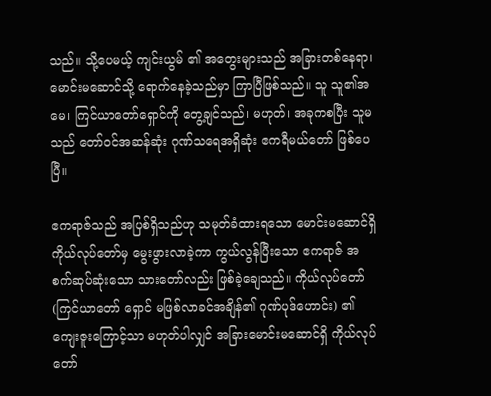သည်။ သို့ပေမယ့် ကျင်းယွမ် ၏ အတွေးများသည် အခြားတစ်နေရာ၊ မောင်းမဆောင်သို့ ရောက်နေခဲ့သည်မှာ ကြာပြီဖြစ်သည်။ သူ သူ၏အမေ၊ ကြင်ယာတော်ရှောင်ကို တွေ့ချင်သည်၊ မဟုတ်၊ အခုကစပြီး သူမသည် တော်ဝင်အဆန်ဆုံး ဂုဏ်သရေအရှိဆုံး ဧကရီမယ်တော် ဖြစ်ပေပြီ။

ဧကရာဇ်သည် အပြစ်ရှိသည်ဟု သမုတ်ခံထားရသော မောင်းမဆောင်ရှိ ကိုယ်လုပ်တော်မှ မွေးဖွားလာခဲ့ကာ ကွယ်လွန်ပြီးသော ဧကရာဇ် အစက်ဆုပ်ဆုံးသော သားတော်လည်း ဖြစ်ခဲ့ချေသည်။ ကိုယ်လုပ်တော်(ကြင်ယာတော် ရှောင် မဖြစ်လာခင်အချိန်၏ ဂုဏ်ပုဒ်ဟောင်း) ၏ ကျေးဇူးကြောင့်သာ မဟုတ်ပါလျှင် အခြားမောင်းမဆောင်ရှိ ကိုယ်လုပ်တော်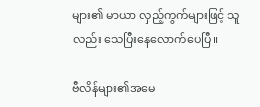များ၏ မာယာ လှည့်ကွက်များဖြင့် သူလည်း သေပြီးနေလောက်ပေပြီ။

ဗီလိန်များ၏အမေ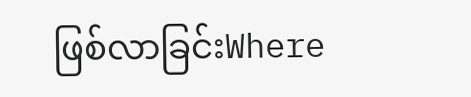ဖြစ်လာခြင်းWhere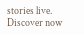stories live. Discover now